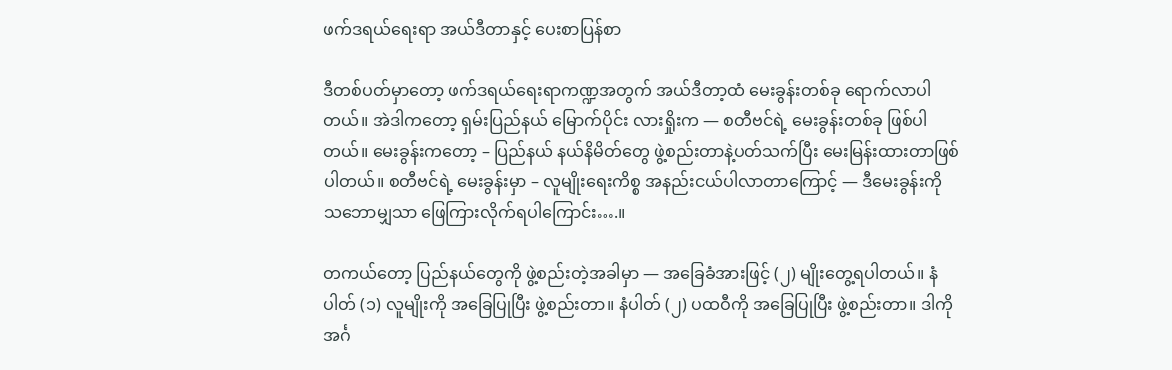ဖက်ဒရယ်ရေးရာ အယ်ဒီတာနှင့် ပေးစာပြန်စာ

ဒီတစ်ပတ်မှာတော့ ဖက်ဒရယ်ရေးရာကဏ္ဍအတွက် အယ်ဒီတာ့ထံ မေးခွန်းတစ်ခု ရောက်လာပါတယ်။ အဲဒါကတော့ ရှမ်းပြည်နယ် မြောက်ပိုင်း လားရှိုးက — စတီဗင်ရဲ့ မေးခွန်းတစ်ခု ဖြစ်ပါတယ်။ မေးခွန်းကတော့ – ပြည်နယ် နယ်နိမိတ်တွေ ဖွဲ့စည်းတာနဲ့ပတ်သက်ပြီး မေးမြန်းထားတာဖြစ်ပါတယ်။ စတီဗင်ရဲ့ မေးခွန်းမှာ – လူမျိုးရေးကိစ္စ အနည်းငယ်ပါလာတာကြောင့် — ဒီမေးခွန်းကို သဘောမျှသာ ဖြေကြားလိုက်ရပါကြောင်း….။

တကယ်တော့ ပြည်နယ်တွေကို ဖွဲ့စည်းတဲ့အခါမှာ — အခြေခံအားဖြင့် (၂) မျိုးတွေ့ရပါတယ်။ နံပါတ် (၁) လူမျိုးကို အခြေပြုပြီး ဖွဲ့စည်းတာ။ နံပါတ် (၂) ပထဝီကို အခြေပြုပြီး ဖွဲ့စည်းတာ။ ဒါကို အင်္ဂ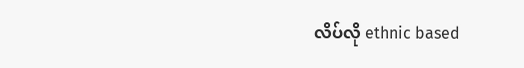လိပ်လို ethnic based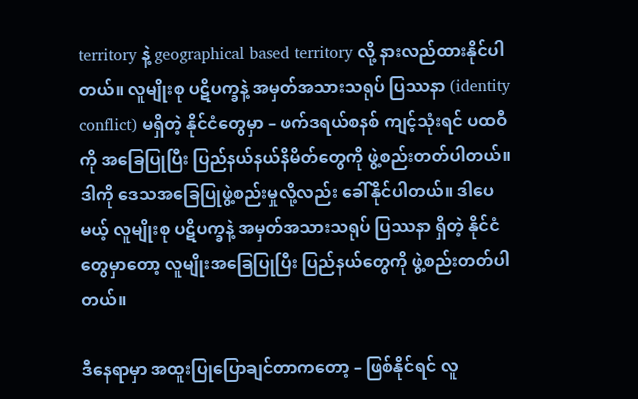territory နဲ့ geographical based territory လို့ နားလည်ထားနိုင်ပါတယ်။ လူမျိုးစု ပဋိပက္ခနဲ့ အမှတ်အသားသရုပ် ပြဿနာ (identity conflict) မရှိတဲ့ နိုင်ငံတွေမှာ – ဖက်ဒရယ်စနစ် ကျင့်သုံးရင် ပထဝီကို အခြေပြုပြီး ပြည်နယ်‌နယ်နိမိတ်တွေကို ဖွဲ့စည်းတတ်ပါတယ်။ ဒါကို ဒေသအခြေပြုဖွဲ့စည်းမှုလို့လည်း ခေါ်နိုင်ပါတယ်။ ဒါပေမယ့် လူမျိုးစု ပဋိပက္ခနဲ့ အမှတ်အသားသရုပ် ပြဿနာ ရှိတဲ့ နိုင်ငံတွေမှာတော့ လူမျိုးအခြေပြုပြီး ပြည်နယ်တွေကို ဖွဲ့စည်းတတ်ပါတယ်။

ဒီနေရာမှာ အထူးပြုပြောချင်တာကတော့ – ဖြစ်နိုင်ရင် လူ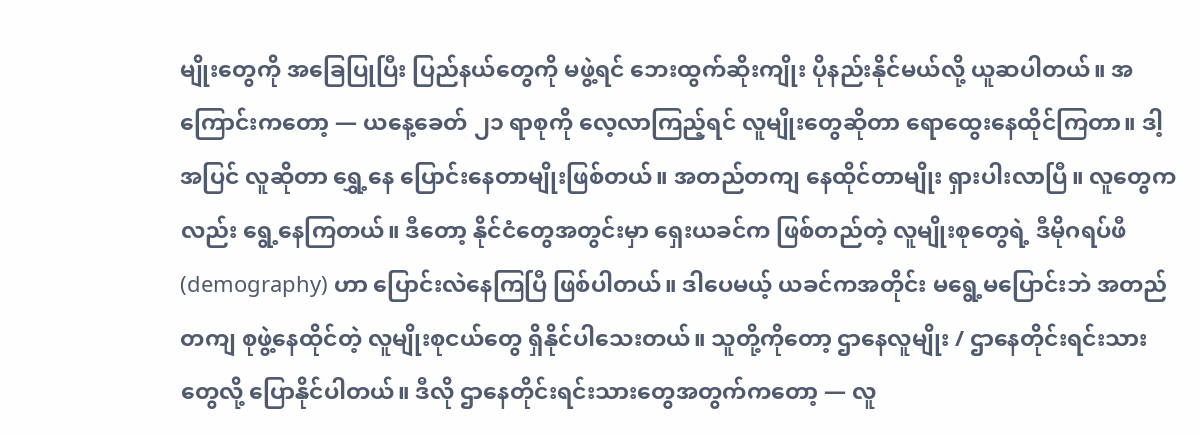မျိုးတွေကို အခြေပြုပြီး ပြည်နယ်တွေကို မဖွဲ့ရင် ဘေးထွက်ဆိုးကျိုး ပိုနည်းနိုင်မယ်လို့ ယူဆပါတယ်။ အကြောင်းကတော့ — ယနေ့ခေတ် ၂၁ ရာစုကို လေ့လာကြည့်ရင် လူမျိုးတွေဆိုတာ ရောထွေးနေထိုင်ကြတာ။ ဒါ့အပြင် လူဆိုတာ ရွှေ့နေ ပြောင်းနေတာမျိုးဖြစ်တယ်။ အတည်တကျ နေထိုင်တာမျိုး ရှားပါးလာပြီ။ လူတွေကလည်း ရွေ့နေကြတယ်။ ဒီတော့ နိုင်ငံတွေအတွင်းမှာ ရှေးယခင်က ဖြစ်တည်တဲ့ လူမျိုးစုတွေရဲ့ ဒီမိုဂရပ်ဖီ (demography) ဟာ ပြောင်းလဲနေကြပြီ ဖြစ်ပါတယ်။ ဒါပေမယ့် ယခင်ကအတိုင်း မရွေ့မပြောင်းဘဲ အတည်တကျ စုဖွဲ့နေထိုင်တဲ့ လူမျိုးစုငယ်တွေ ရှိနိုင်ပါသေးတယ်။ သူတို့ကိုတော့ ဌာနေလူမျိုး / ဌာနေတိုင်းရင်းသားတွေလို့ ပြောနိုင်ပါတယ်။ ဒီလို ဌာနေတိုင်းရင်းသားတွေအတွက်ကတော့ — လူ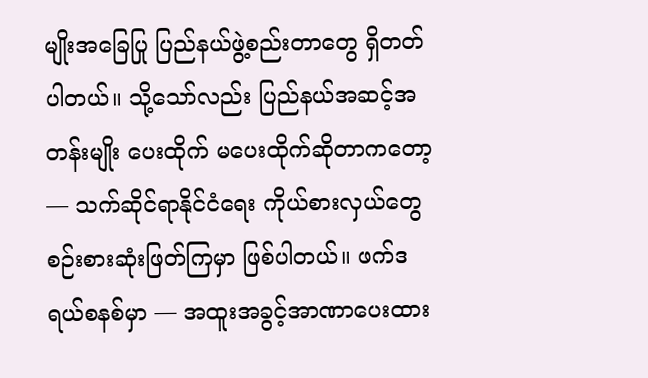မျိုးအခြေပြု ပြည်နယ်ဖွဲ့စည်းတာတွေ ရှိတတ်ပါတယ်။ သို့သော်လည်း ပြည်နယ်အဆင့်အတန်းမျိုး ပေးထိုက် မပေးထိုက်ဆိုတာကတော့ — သက်ဆိုင်ရာနိုင်ငံရေး ကိုယ်စားလှယ်တွေ စဉ်းစားဆုံးဖြတ်ကြမှာ ဖြစ်ပါတယ်။ ဖက်ဒရယ်စနစ်မှာ — အထူးအခွင့်အာဏာပေးထား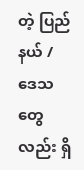တဲ့ ပြည်နယ် / ဒေသတွေလည်း ရှိ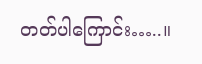တတ်ပါကြောင်း…..။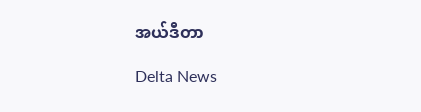အယ်ဒီတာ

Delta News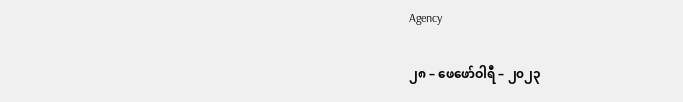Agency

၂၈ – ဖေဖော်ဝါရီ – ၂၀၂၃